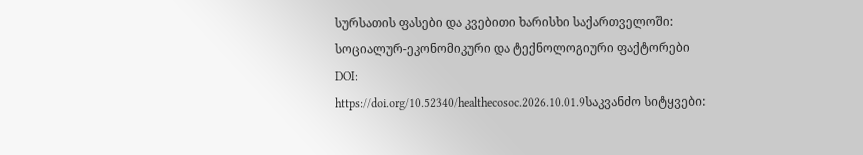სურსათის ფასები და კვებითი ხარისხი საქართველოში: სოციალურ-ეკონომიკური და ტექნოლოგიური ფაქტორები
DOI:
https://doi.org/10.52340/healthecosoc.2026.10.01.9საკვანძო სიტყვები: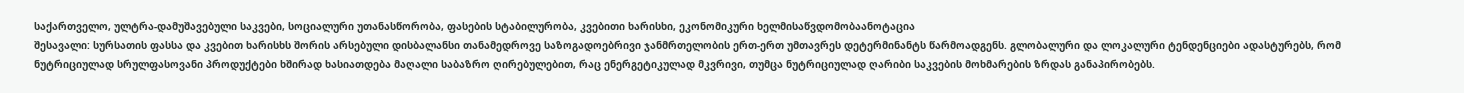საქართველო, ულტრა-დამუშავებული საკვები, სოციალური უთანასწორობა, ფასების სტაბილურობა, კვებითი ხარისხი, ეკონომიკური ხელმისაწვდომობაანოტაცია
შესავალი: სურსათის ფასსა და კვებით ხარისხს შორის არსებული დისბალანსი თანამედროვე საზოგადოებრივი ჯანმრთელობის ერთ-ერთ უმთავრეს დეტერმინანტს წარმოადგენს. გლობალური და ლოკალური ტენდენციები ადასტურებს, რომ ნუტრიციულად სრულფასოვანი პროდუქტები ხშირად ხასიათდება მაღალი საბაზრო ღირებულებით, რაც ენერგეტიკულად მკვრივი, თუმცა ნუტრიციულად ღარიბი საკვების მოხმარების ზრდას განაპირობებს.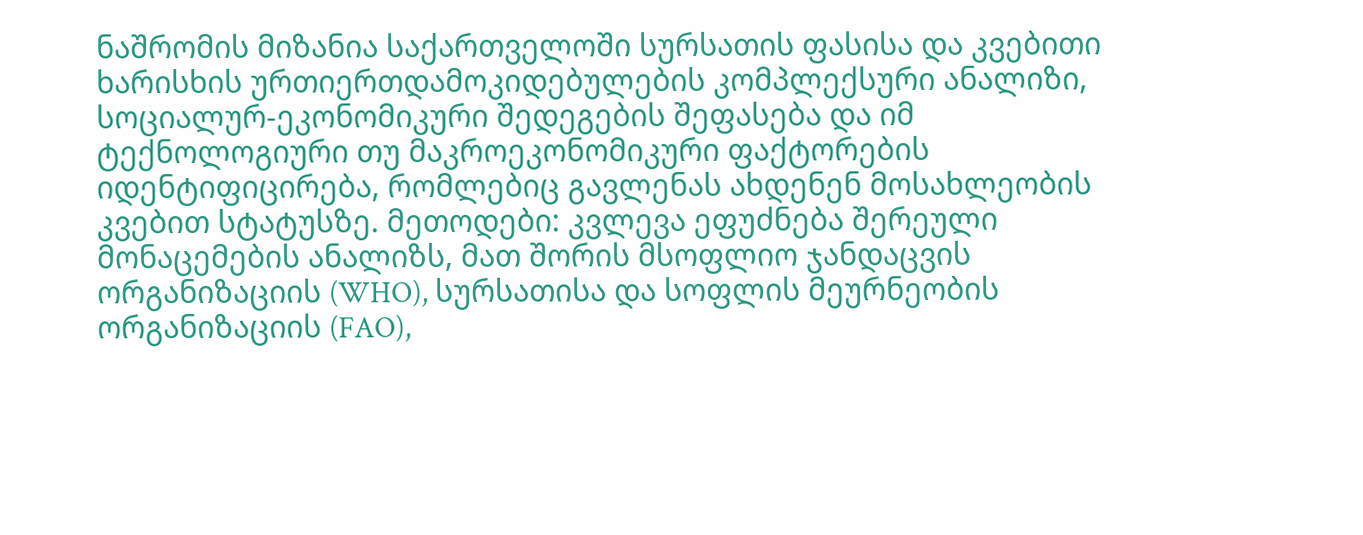ნაშრომის მიზანია საქართველოში სურსათის ფასისა და კვებითი ხარისხის ურთიერთდამოკიდებულების კომპლექსური ანალიზი, სოციალურ-ეკონომიკური შედეგების შეფასება და იმ ტექნოლოგიური თუ მაკროეკონომიკური ფაქტორების იდენტიფიცირება, რომლებიც გავლენას ახდენენ მოსახლეობის კვებით სტატუსზე. მეთოდები: კვლევა ეფუძნება შერეული მონაცემების ანალიზს, მათ შორის მსოფლიო ჯანდაცვის ორგანიზაციის (WHO), სურსათისა და სოფლის მეურნეობის ორგანიზაციის (FAO),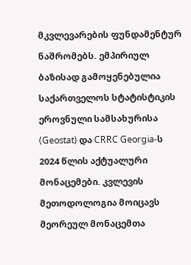მკვლევარების ფუნდამენტურ ნაშრომებს. ემპირიულ ბაზისად გამოყენებულია საქართველოს სტატისტიკის ეროვნული სამსახურისა (Geostat) და CRRC Georgia-ს 2024 წლის აქტუალური მონაცემები. კვლევის მეთოდოლოგია მოიცავს მეორეულ მონაცემთა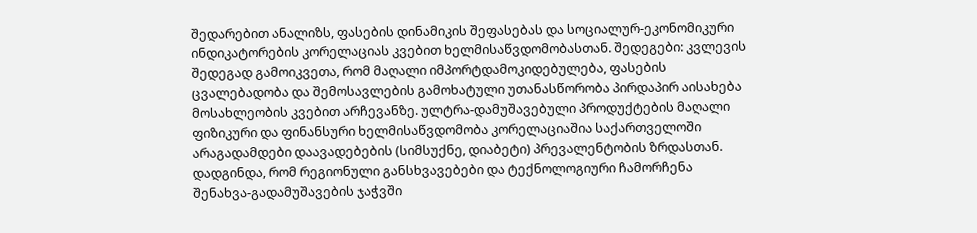შედარებით ანალიზს, ფასების დინამიკის შეფასებას და სოციალურ-ეკონომიკური ინდიკატორების კორელაციას კვებით ხელმისაწვდომობასთან. შედეგები: კვლევის შედეგად გამოიკვეთა, რომ მაღალი იმპორტდამოკიდებულება, ფასების ცვალებადობა და შემოსავლების გამოხატული უთანასწორობა პირდაპირ აისახება მოსახლეობის კვებით არჩევანზე. ულტრა-დამუშავებული პროდუქტების მაღალი ფიზიკური და ფინანსური ხელმისაწვდომობა კორელაციაშია საქართველოში არაგადამდები დაავადებების (სიმსუქნე, დიაბეტი) პრევალენტობის ზრდასთან. დადგინდა, რომ რეგიონული განსხვავებები და ტექნოლოგიური ჩამორჩენა შენახვა-გადამუშავების ჯაჭვში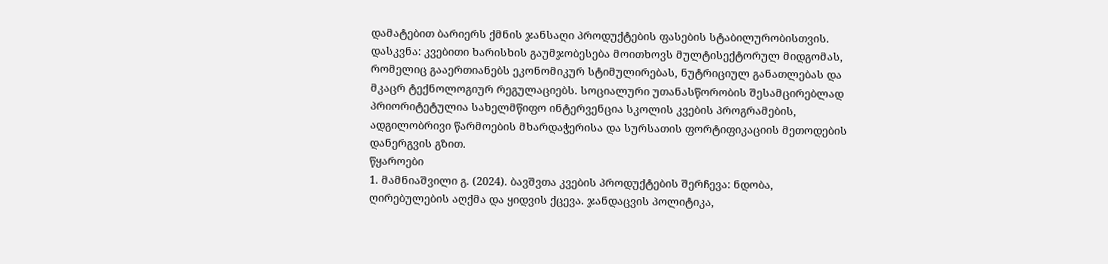დამატებით ბარიერს ქმნის ჯანსაღი პროდუქტების ფასების სტაბილურობისთვის. დასკვნა: კვებითი ხარისხის გაუმჯობესება მოითხოვს მულტისექტორულ მიდგომას, რომელიც გააერთიანებს ეკონომიკურ სტიმულირებას, ნუტრიციულ განათლებას და მკაცრ ტექნოლოგიურ რეგულაციებს. სოციალური უთანასწორობის შესამცირებლად პრიორიტეტულია სახელმწიფო ინტერვენცია სკოლის კვების პროგრამების, ადგილობრივი წარმოების მხარდაჭერისა და სურსათის ფორტიფიკაციის მეთოდების დანერგვის გზით.
წყაროები
1. მამნიაშვილი გ. (2024). ბავშვთა კვების პროდუქტების შერჩევა: ნდობა, ღირებულების აღქმა და ყიდვის ქცევა. ჯანდაცვის პოლიტიკა,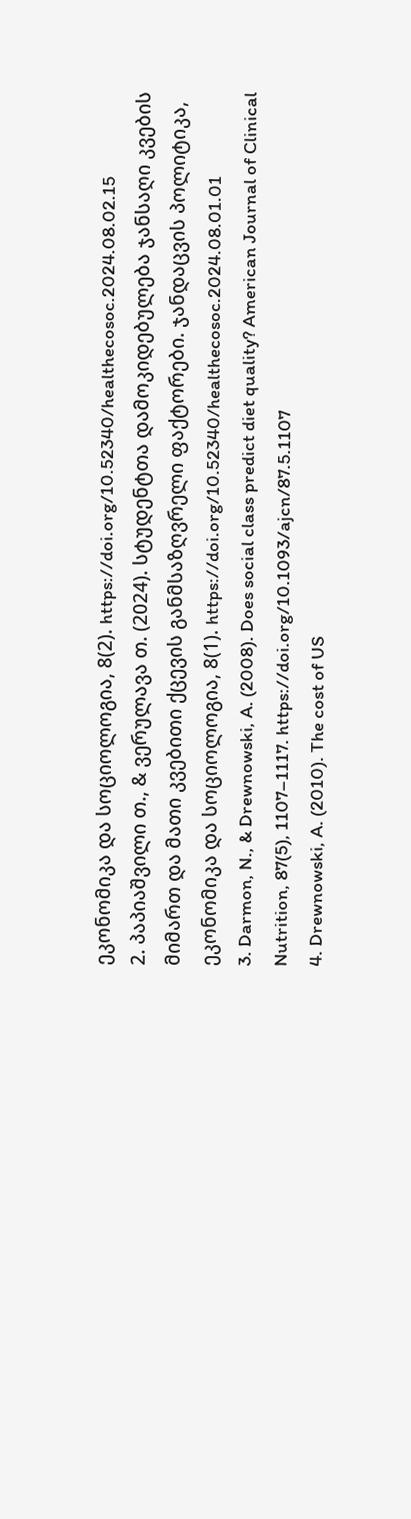ეკონომიკა და სოციოლოგია, 8(2). https://doi.org/10.52340/healthecosoc.2024.08.02.15
2. პაპიაშვილი თ., & ვერულავა თ. (2024). სტუდენტთა დამოკიდებულება ჯანსაღი კვების მიმართ და მათი კვებითი ქცევის განმსაზღვრელი ფაქტორები. ჯანდაცვის პოლიტიკა, ეკონომიკა და სოციოლოგია, 8(1). https://doi.org/10.52340/healthecosoc.2024.08.01.01
3. Darmon, N., & Drewnowski, A. (2008). Does social class predict diet quality? American Journal of Clinical Nutrition, 87(5), 1107–1117. https://doi.org/10.1093/ajcn/87.5.1107
4. Drewnowski, A. (2010). The cost of US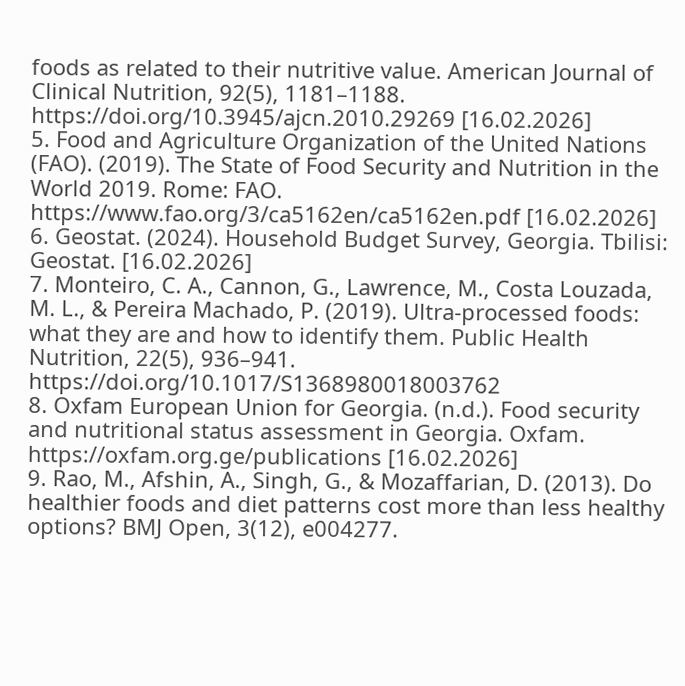foods as related to their nutritive value. American Journal of Clinical Nutrition, 92(5), 1181–1188. https://doi.org/10.3945/ajcn.2010.29269 [16.02.2026]
5. Food and Agriculture Organization of the United Nations (FAO). (2019). The State of Food Security and Nutrition in the World 2019. Rome: FAO. https://www.fao.org/3/ca5162en/ca5162en.pdf [16.02.2026]
6. Geostat. (2024). Household Budget Survey, Georgia. Tbilisi: Geostat. [16.02.2026]
7. Monteiro, C. A., Cannon, G., Lawrence, M., Costa Louzada, M. L., & Pereira Machado, P. (2019). Ultra-processed foods: what they are and how to identify them. Public Health Nutrition, 22(5), 936–941. https://doi.org/10.1017/S1368980018003762
8. Oxfam European Union for Georgia. (n.d.). Food security and nutritional status assessment in Georgia. Oxfam. https://oxfam.org.ge/publications [16.02.2026]
9. Rao, M., Afshin, A., Singh, G., & Mozaffarian, D. (2013). Do healthier foods and diet patterns cost more than less healthy options? BMJ Open, 3(12), e004277.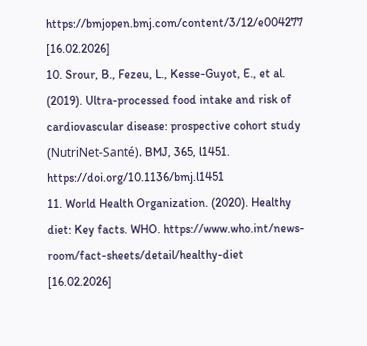https://bmjopen.bmj.com/content/3/12/e004277 [16.02.2026]
10. Srour, B., Fezeu, L., Kesse-Guyot, E., et al. (2019). Ultra-processed food intake and risk of cardiovascular disease: prospective cohort study (NutriNet-Santé). BMJ, 365, l1451. https://doi.org/10.1136/bmj.l1451
11. World Health Organization. (2020). Healthy diet: Key facts. WHO. https://www.who.int/news-room/fact-sheets/detail/healthy-diet [16.02.2026]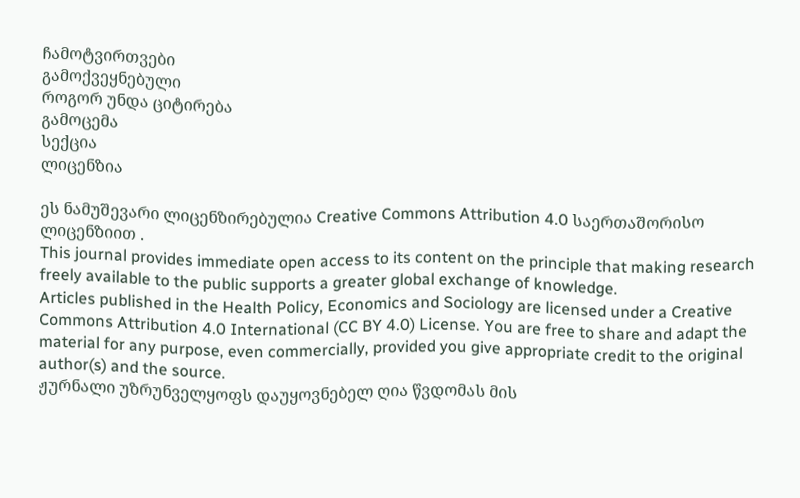ჩამოტვირთვები
გამოქვეყნებული
როგორ უნდა ციტირება
გამოცემა
სექცია
ლიცენზია

ეს ნამუშევარი ლიცენზირებულია Creative Commons Attribution 4.0 საერთაშორისო ლიცენზიით .
This journal provides immediate open access to its content on the principle that making research freely available to the public supports a greater global exchange of knowledge.
Articles published in the Health Policy, Economics and Sociology are licensed under a Creative Commons Attribution 4.0 International (CC BY 4.0) License. You are free to share and adapt the material for any purpose, even commercially, provided you give appropriate credit to the original author(s) and the source.
ჟურნალი უზრუნველყოფს დაუყოვნებელ ღია წვდომას მის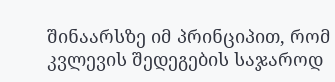შინაარსზე იმ პრინციპით, რომ კვლევის შედეგების საჯაროდ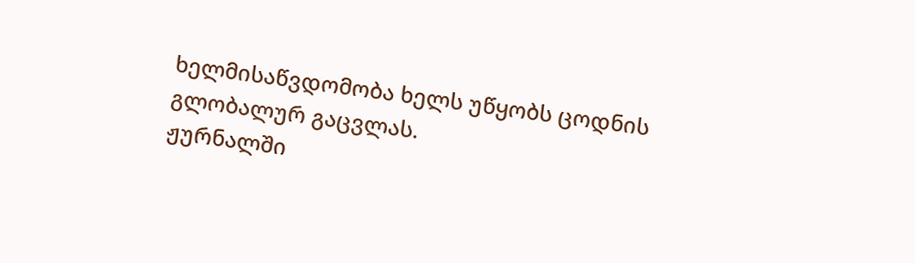ხელმისაწვდომობა ხელს უწყობს ცოდნის გლობალურ გაცვლას.
ჟურნალში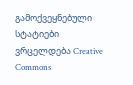გამოქვეყნებული სტატიები ვრცელდება Creative Commons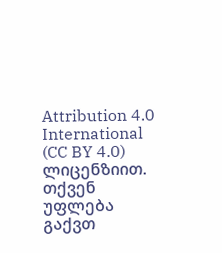Attribution 4.0 International (CC BY 4.0) ლიცენზიით. თქვენ უფლება გაქვთ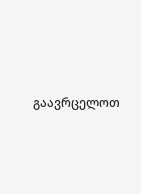გაავრცელოთ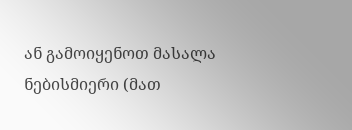ან გამოიყენოთ მასალა ნებისმიერი (მათ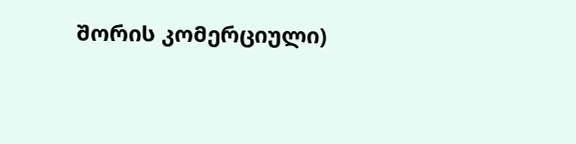შორის კომერციული)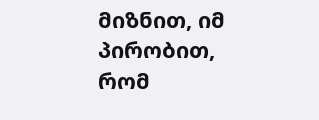მიზნით, იმ პირობით, რომ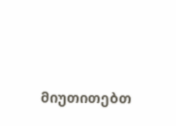მიუთითებთ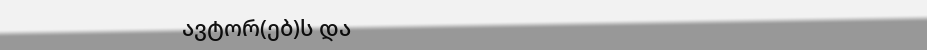ავტორ(ებ)ს და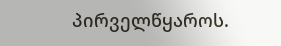პირველწყაროს.